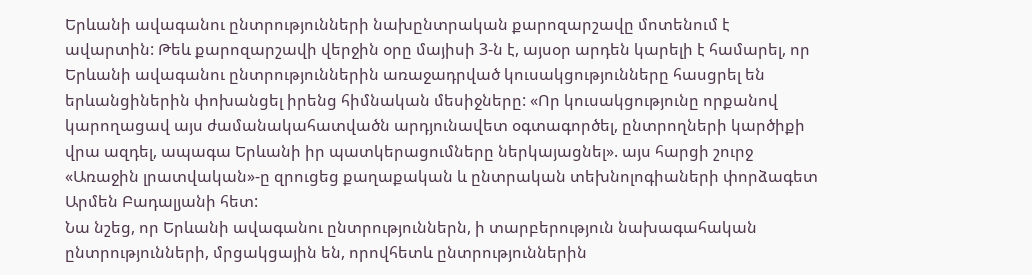Երևանի ավագանու ընտրությունների նախընտրական քարոզարշավը մոտենում է ավարտին: Թեև քարոզարշավի վերջին օրը մայիսի 3-ն է, այսօր արդեն կարելի է համարել, որ Երևանի ավագանու ընտրություններին առաջադրված կուսակցությունները հասցրել են երևանցիներին փոխանցել իրենց հիմնական մեսիջները: «Որ կուսակցությունը որքանով կարողացավ այս ժամանակահատվածն արդյունավետ օգտագործել, ընտրողների կարծիքի վրա ազդել, ապագա Երևանի իր պատկերացումները ներկայացնել». այս հարցի շուրջ «Առաջին լրատվական»-ը զրուցեց քաղաքական և ընտրական տեխնոլոգիաների փորձագետ Արմեն Բադալյանի հետ:
Նա նշեց, որ Երևանի ավագանու ընտրություններն, ի տարբերություն նախագահական ընտրությունների, մրցակցային են, որովհետև ընտրություններին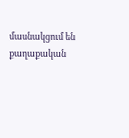մասնակցում են քաղաքական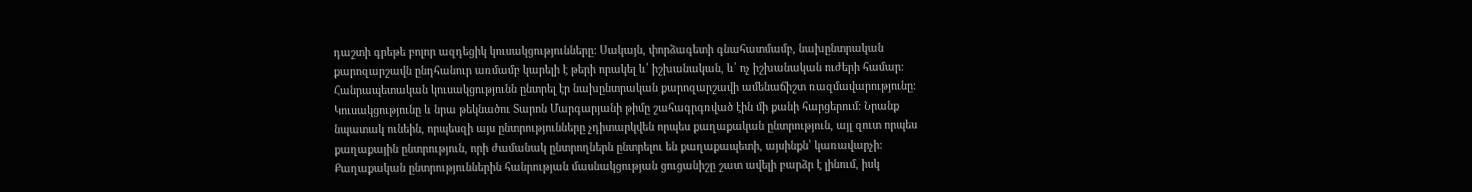դաշտի գրեթե բոլոր ազդեցիկ կուսակցությունները: Սակայն, փորձագետի գնահատմամբ, նախընտրական քարոզարշավն ընդհանուր առմամբ կարելի է թերի որակել և՛ իշխանական, և՛ ոչ իշխանական ուժերի համար:
Հանրապետական կուսակցությունն ընտրել էր նախընտրական քարոզարշավի ամենաճիշտ ռազմավարությունը: Կուսակցությունը և նրա թեկնածու Տարոն Մարգարյանի թիմը շահագրգռված էին մի քանի հարցերում: Նրանք նպատակ ունեին, որպեսզի այս ընտրությունները չդիտարկվեն որպես քաղաքական ընտրություն, այլ զուտ որպես քաղաքային ընտրություն, որի ժամանակ ընտրողներն ընտրելու են քաղաքապետի, այսինքն՝ կառավարչի: Քաղաքական ընտրություններին հանրության մասնակցության ցուցանիշը շատ ավելի բարձր է լինում, իսկ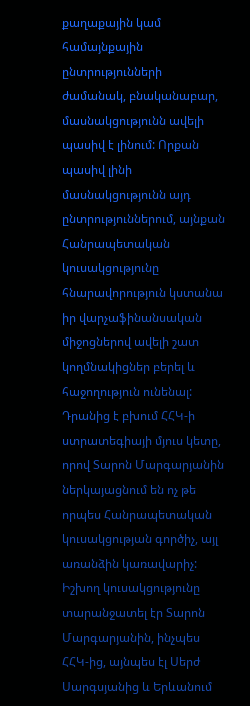քաղաքային կամ համայնքային ընտրությունների ժամանակ, բնականաբար, մասնակցությունն ավելի պասիվ է լինում: Որքան պասիվ լինի մասնակցությունն այդ ընտրություններում, այնքան Հանրապետական կուսակցությունը հնարավորություն կստանա իր վարչաֆինանսական միջոցներով ավելի շատ կողմնակիցներ բերել և հաջողություն ունենալ: Դրանից է բխում ՀՀԿ-ի ստրատեգիայի մյուս կետը, որով Տարոն Մարգարյանին ներկայացնում են ոչ թե որպես Հանրապետական կուսակցության գործիչ, այլ առանձին կառավարիչ: Իշխող կուսակցությունը տարանջատել էր Տարոն Մարգարյանին, ինչպես ՀՀԿ-ից, այնպես էլ Սերժ Սարգսյանից և Երևանում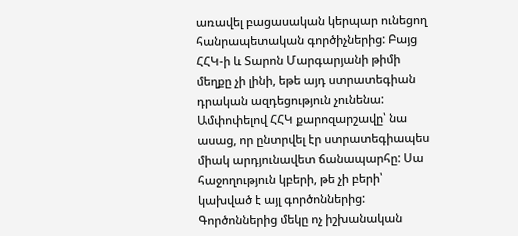առավել բացասական կերպար ունեցող հանրապետական գործիչներից: Բայց ՀՀԿ-ի և Տարոն Մարգարյանի թիմի մեղքը չի լինի, եթե այդ ստրատեգիան դրական ազդեցություն չունենա:
Ամփոփելով ՀՀԿ քարոզարշավը՝ նա ասաց, որ ընտրվել էր ստրատեգիապես միակ արդյունավետ ճանապարհը: Սա հաջողություն կբերի, թե չի բերի՝ կախված է այլ գործոններից: Գործոններից մեկը ոչ իշխանական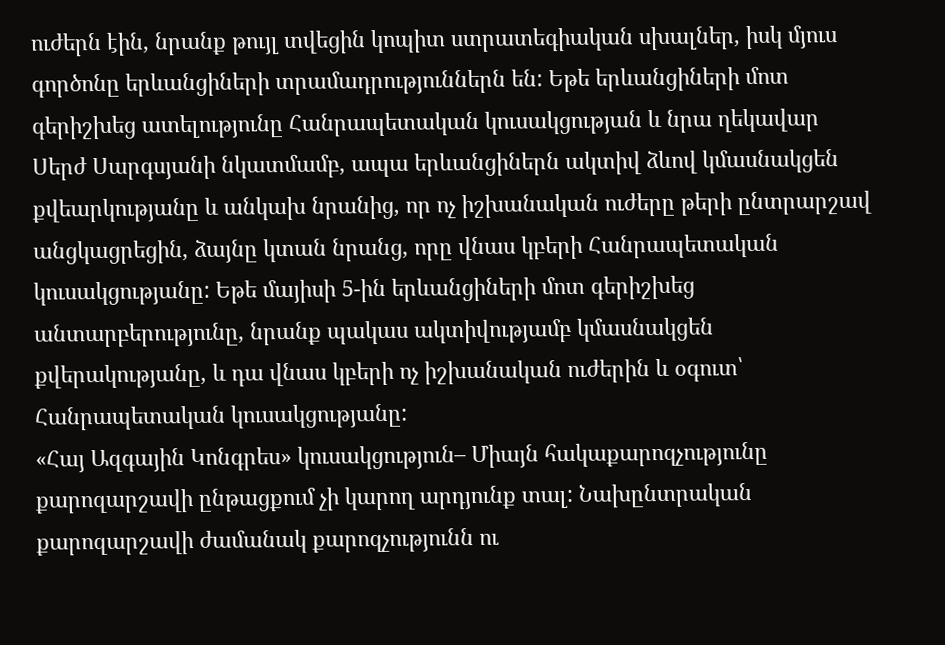ուժերն էին, նրանք թույլ տվեցին կոպիտ ստրատեգիական սխալներ, իսկ մյուս գործոնը երևանցիների տրամադրություններն են: Եթե երևանցիների մոտ գերիշխեց ատելությունը Հանրապետական կուսակցության և նրա ղեկավար Սերժ Սարգսյանի նկատմամբ, ապա երևանցիներն ակտիվ ձևով կմասնակցեն քվեարկությանը և անկախ նրանից, որ ոչ իշխանական ուժերը թերի ընտրարշավ անցկացրեցին, ձայնը կտան նրանց, որը վնաս կբերի Հանրապետական կուսակցությանը: Եթե մայիսի 5-ին երևանցիների մոտ գերիշխեց անտարբերությունը, նրանք պակաս ակտիվությամբ կմասնակցեն քվերակությանը, և դա վնաս կբերի ոչ իշխանական ուժերին և օգուտ՝ Հանրապետական կուսակցությանը:
«Հայ Ազգային Կոնգրես» կուսակցություն– Միայն հակաքարոզչությունը քարոզարշավի ընթացքում չի կարող արդյունք տալ: Նախընտրական քարոզարշավի ժամանակ քարոզչությունն ու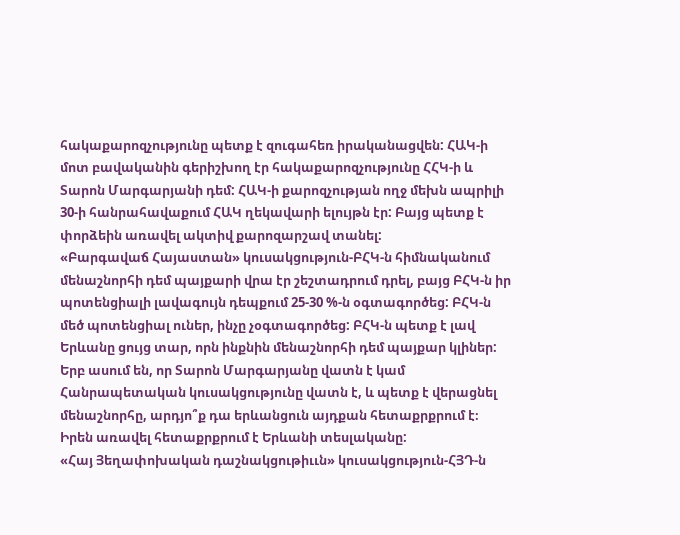հակաքարոզչությունը պետք է զուգահեռ իրականացվեն: ՀԱԿ-ի մոտ բավականին գերիշխող էր հակաքարոզչությունը ՀՀԿ-ի և Տարոն Մարգարյանի դեմ: ՀԱԿ-ի քարոզչության ողջ մեխն ապրիլի 30-ի հանրահավաքում ՀԱԿ ղեկավարի ելույթն էր: Բայց պետք է փորձեին առավել ակտիվ քարոզարշավ տանել:
«Բարգավաճ Հայաստան» կուսակցություն-ԲՀԿ-ն հիմնականում մենաշնորհի դեմ պայքարի վրա էր շեշտադրում դրել, բայց ԲՀԿ-ն իր պոտենցիալի լավագույն դեպքում 25-30 %-ն օգտագործեց: ԲՀԿ-ն մեծ պոտենցիալ ուներ, ինչը չօգտագործեց: ԲՀԿ-ն պետք է լավ Երևանը ցույց տար, որն ինքնին մենաշնորհի դեմ պայքար կլիներ: Երբ ասում են, որ Տարոն Մարգարյանը վատն է կամ Հանրապետական կուսակցությունը վատն է, և պետք է վերացնել մենաշնորհը, արդյո՞ք դա երևանցուն այդքան հետաքրքրում է։ Իրեն առավել հետաքրքրում է Երևանի տեսլականը:
«Հայ Յեղափոխական դաշնակցութիււն» կուսակցություն-ՀՅԴ-ն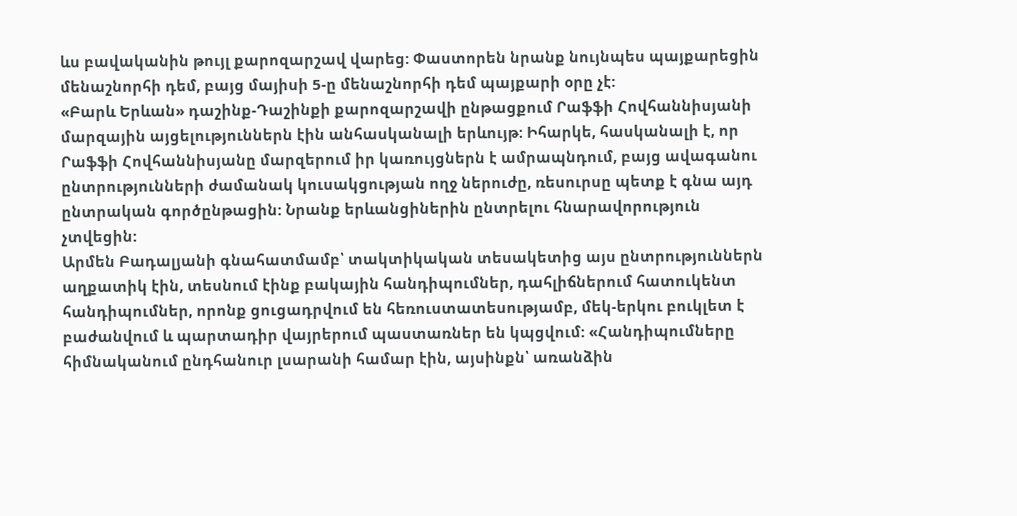ևս բավականին թույլ քարոզարշավ վարեց: Փաստորեն նրանք նույնպես պայքարեցին մենաշնորհի դեմ, բայց մայիսի 5-ը մենաշնորհի դեմ պայքարի օրը չէ:
«Բարև Երևան» դաշինք-Դաշինքի քարոզարշավի ընթացքում Րաֆֆի Հովհաննիսյանի մարզային այցելություններն էին անհասկանալի երևույթ: Իհարկե, հասկանալի է, որ Րաֆֆի Հովհաննիսյանը մարզերում իր կառույցներն է ամրապնդում, բայց ավագանու ընտրությունների ժամանակ կուսակցության ողջ ներուժը, ռեսուրսը պետք է գնա այդ ընտրական գործընթացին: Նրանք երևանցիներին ընտրելու հնարավորություն չտվեցին:
Արմեն Բադալյանի գնահատմամբ՝ տակտիկական տեսակետից այս ընտրություններն աղքատիկ էին, տեսնում էինք բակային հանդիպումներ, դահլիճներում հատուկենտ հանդիպումներ, որոնք ցուցադրվում են հեռուստատեսությամբ, մեկ-երկու բուկլետ է բաժանվում և պարտադիր վայրերում պաստառներ են կպցվում: «Հանդիպումները հիմնականում ընդհանուր լսարանի համար էին, այսինքն՝ առանձին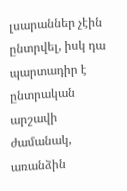լսարաններ չէին ընտրվել, իսկ դա պարտադիր է ընտրական արշավի ժամանակ, առանձին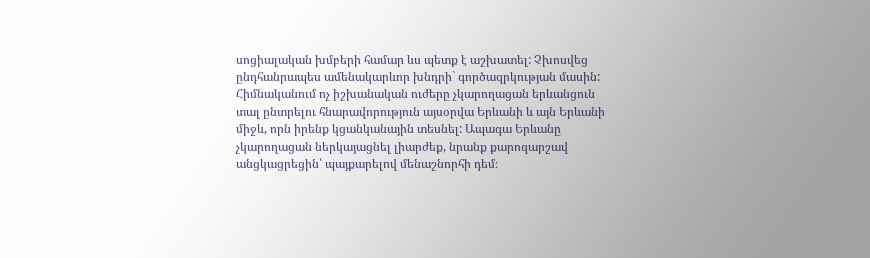սոցիալական խմբերի համար ևս պետք է աշխատել: Չխոսվեց ընդհանրապես ամենակարևոր խնդրի` գործազրկության մասին: Հիմնականում ոչ իշխանական ուժերը չկարողացան երևանցուն տալ ընտրելու հնարավորություն այսօրվա Երևանի և այն Երևանի միջև, որն իրենք կցանկանային տեսնել: Ապագա Երևանը չկարողացան ներկայացնել լիարժեք, նրանք քարոզարշավ անցկացրեցին՝ պայքարելով մենաշնորհի դեմ։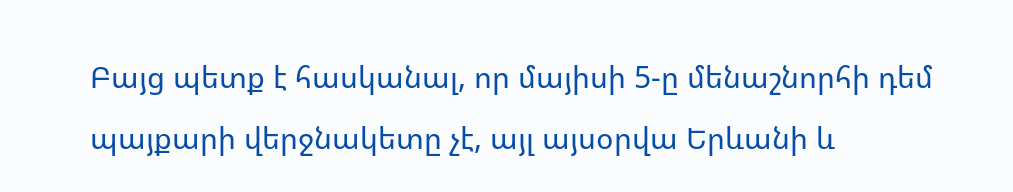Բայց պետք է հասկանալ, որ մայիսի 5-ը մենաշնորհի դեմ պայքարի վերջնակետը չէ, այլ այսօրվա Երևանի և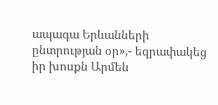ապագա Երևանների ընտրության օր»,- եզրափակեց իր խոսքն Արմեն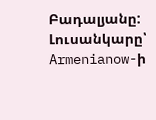Բադալյանը:
Լուսանկարը՝ Armenianow-ի